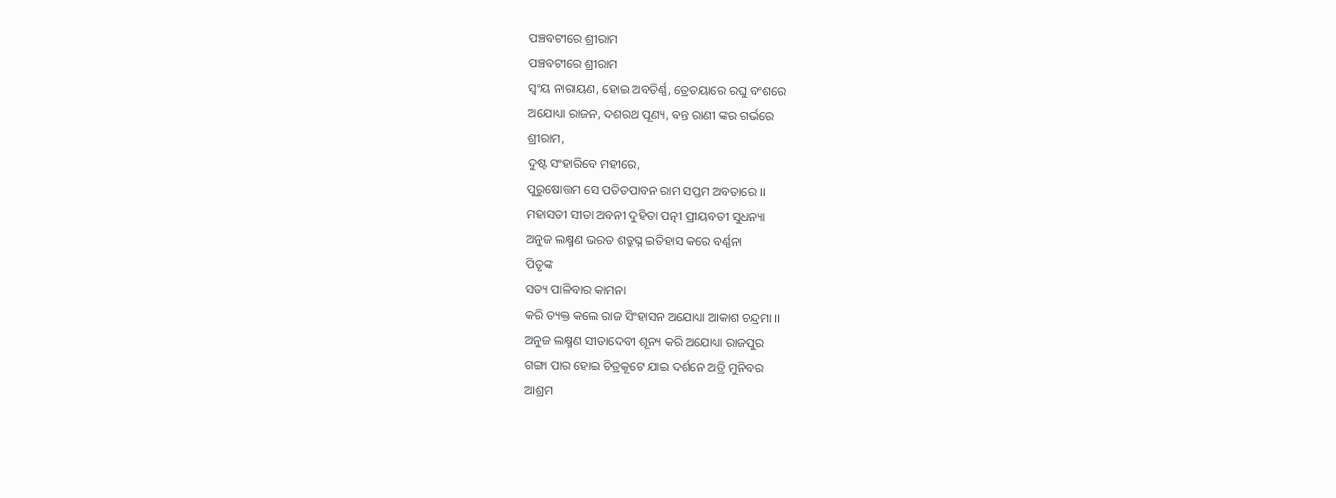ପଞ୍ଚବଟୀରେ ଶ୍ରୀରାମ
ପଞ୍ଚବଟୀରେ ଶ୍ରୀରାମ
ସ୍ଵଂୟ ନାରାୟଣ, ହୋଇ ଅବତିର୍ଣ୍ଣ, ତ୍ରେତୟାରେ ରଘୁ ବଂଶରେ
ଅଯୋଧ୍ୟା ରାଜନ, ଦଶରଥ ପୂଣ୍ୟ, ବନ୍ତ ରାଣୀ ଙ୍କର ଗର୍ଭରେ
ଶ୍ରୀରାମ,
ଦୁଷ୍ଟ ସଂହାରିବେ ମହୀରେ,
ପୁରୁଷୋତ୍ତମ ସେ ପତିତପାବନ ରାମ ସପ୍ତମ ଅବତାରେ ।।
ମହାସତୀ ସୀତା ଅବନୀ ଦୁହିତା ପତ୍ନୀ ପ୍ରୀୟବତୀ ସୁଧନ୍ୟା
ଅନୁଜ ଲକ୍ଷ୍ମଣ ଭରତ ଶତ୍ରୁଘ୍ନ ଇତିହାସ କରେ ବର୍ଣ୍ଣନା
ପିତୃଙ୍କ
ସତ୍ୟ ପାଳିବାର କାମନା
କରି ତ୍ୟକ୍ତ କଲେ ରାଜ ସିଂହାସନ ଅଯୋଧ୍ୟା ଆକାଶ ଚନ୍ଦ୍ରମା ।।
ଅନୁଜ ଲକ୍ଷ୍ମଣ ସୀତାଦେବୀ ଶୂନ୍ୟ କରି ଅଯୋଧ୍ୟା ରାଜପୁର
ଗଙ୍ଗା ପାର ହୋଇ ଚିତ୍ରକୂଟେ ଯାଇ ଦର୍ଶନେ ଅତ୍ରି ମୁନିବର
ଆଶ୍ରମ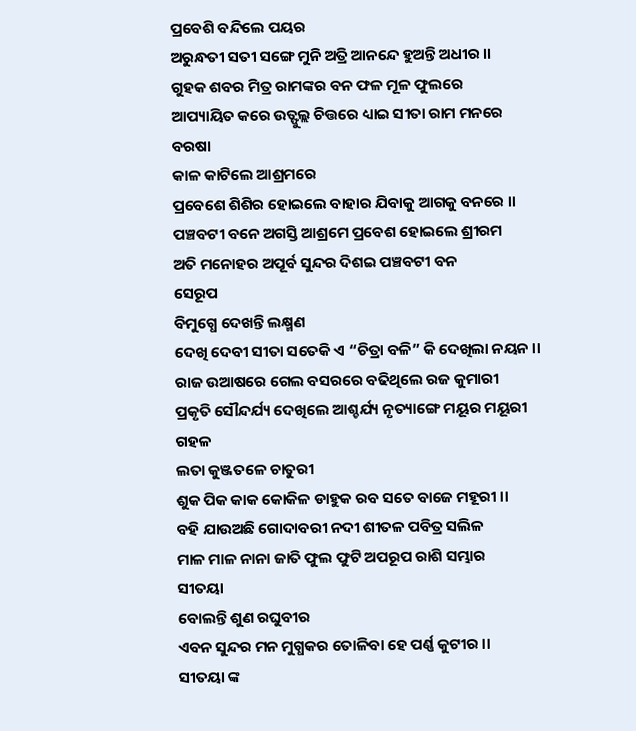ପ୍ରବେଶି ବନ୍ଦିଲେ ପୟର
ଅରୁନ୍ଧତୀ ସତୀ ସଙ୍ଗେ ମୁନି ଅତ୍ରି ଆନନ୍ଦେ ହୁଅନ୍ତି ଅଧୀର ।।
ଗୁହକ ଶବର ମିତ୍ର ରାମଙ୍କର ବନ ଫଳ ମୂଳ ଫୁଲରେ
ଆପ୍ୟାୟିତ କରେ ଉତ୍ଫୁଲ୍ଲ ଚିତ୍ତରେ ଧ୍ୟାଇ ସୀତା ରାମ ମନରେ
ବରଷା
କାଳ କାଟିଲେ ଆଶ୍ରମରେ
ପ୍ରବେଶେ ଶିଶିର ହୋଇଲେ ବାହାର ଯିବାକୁ ଆଗକୁ ବନରେ ।।
ପଞ୍ଚବଟୀ ବନେ ଅଗସ୍ତି ଆଶ୍ରମେ ପ୍ରବେଶ ହୋଇଲେ ଶ୍ରୀରମ
ଅତି ମନୋହର ଅପୂର୍ବ ସୁନ୍ଦର ଦିଶଇ ପଞ୍ଚବଟୀ ବନ
ସେରୂପ
ବିମୁଗ୍ଧେ ଦେଖନ୍ତି ଲକ୍ଷ୍ମଣ
ଦେଖି ଦେବୀ ସୀତା ସତେକି ଏ “ଚିତ୍ରା ବଳି” କି ଦେଖିଲା ନୟନ ।।
ରାଜ ଉଆଷରେ ଗେଲ ବସରରେ ବଢିଥିଲେ ରଜ କୁମାରୀ
ପ୍ରକୃତି ସୌନ୍ଦର୍ଯ୍ୟ ଦେଖିଲେ ଆଶ୍ଚର୍ଯ୍ୟ ନୃତ୍ୟାଙ୍ଗେ ମୟୂର ମୟୂରୀ
ଗହଳ
ଲତା କୁଞ୍ଜତଳେ ଚାତୁରୀ
ଶୁକ ପିକ କାକ କୋକିଳ ଡାହୁକ ରବ ସତେ ବାଜେ ମହୂରୀ ।।
ବହି ଯାଉଅଛି ଗୋଦାବରୀ ନଦୀ ଶୀତଳ ପବିତ୍ର ସଲିଳ
ମାଳ ମାଳ ନାନା ଜାତି ଫୁଲ ଫୁଟି ଅପରୂପ ରାଶି ସମ୍ଭାର
ସୀତୟା
ବୋଲନ୍ତି ଶୁଣ ରଘୁବୀର
ଏବନ ସୁନ୍ଦର ମନ ମୁଗ୍ଧକର ତୋଳିବା ହେ ପର୍ଣ୍ଣ କୁଟୀର ।।
ସୀତୟା ଙ୍କ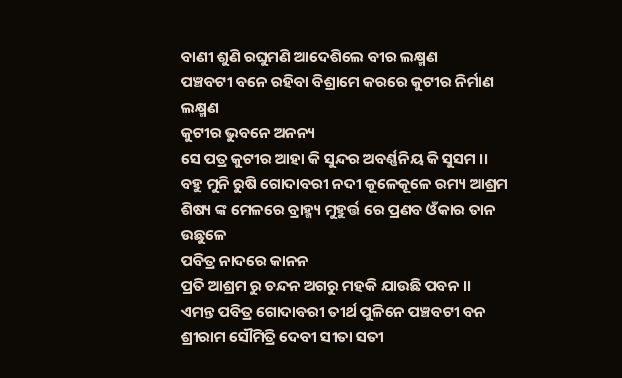ବାଣୀ ଶୁଣି ରଘୁମଣି ଆଦେଶିଲେ ବୀର ଲକ୍ଷ୍ମଣ
ପଞ୍ଚବଟୀ ବନେ ରହିବା ବିଶ୍ରାମେ କରରେ କୁଟୀର ନିର୍ମାଣ
ଲକ୍ଷ୍ମଣ
କୁଟୀର ଭୁବନେ ଅନନ୍ୟ
ସେ ପତ୍ର କୁଟୀର ଆହା କି ସୁନ୍ଦର ଅବର୍ଣ୍ଣନିୟ କି ସୁସମ ।।
ବହୁ ମୁନି ରୁଷି ଗୋଦାବରୀ ନଦୀ କୂଳେକୂଳେ ରମ୍ୟ ଆଶ୍ରମ
ଶିଷ୍ୟ ଙ୍କ ମେଳରେ ବ୍ରାହ୍ମ୍ୟ ମୁହୁର୍ତ୍ତ ରେ ପ୍ରଣବ ଓଁକାର ତାନ
ଉଛୁଳେ
ପବିତ୍ର ନାଦରେ କାନନ
ପ୍ରତି ଆଶ୍ରମ ରୁ ଚନ୍ଦନ ଅଗରୁ ମହକି ଯାଉଛି ପବନ ।।
ଏମନ୍ତ ପବିତ୍ର ଗୋଦାବରୀ ତୀର୍ଥ ପୁଳିନେ ପଞ୍ଚବଟୀ ବନ
ଶ୍ରୀରାମ ସୌମିତ୍ରି ଦେବୀ ସୀତା ସତୀ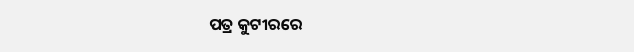ପତ୍ର କୁଟୀରରେ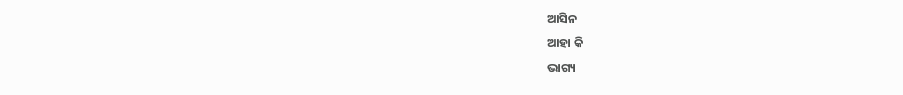ଆସିନ
ଆହା କି
ଭାଗ୍ୟ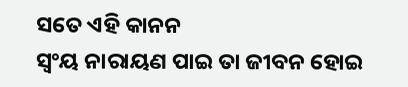ସତେ ଏହି କାନନ
ସ୍ଵଂୟ ନାରାୟଣ ପାଇ ତା ଜୀବନ ହୋଇ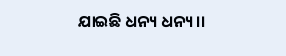ଯାଇଛି ଧନ୍ୟ ଧନ୍ୟ ।।